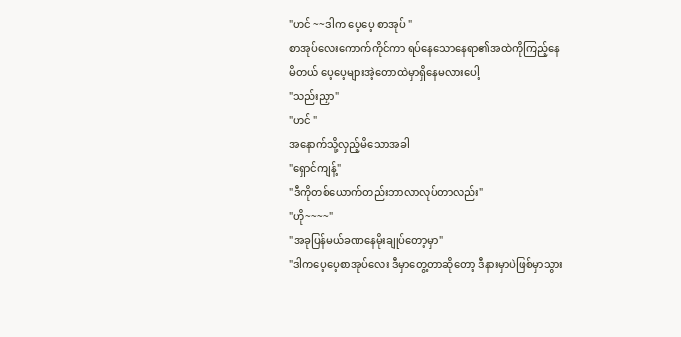"ဟင် ~~ဒါက ပေ့ပေ့ စာအုပ် "
စာအုပ်လေးကောက်ကိုင်ကာ ရပ်နေသောနေရာ၏အထဲကိုကြည့်နေမိတယ် ပေ့ပေ့များအဲ့တောထဲမှာရှိနေမလားပေါ့
"သည်းညှာ"
"ဟင် "
အနောက်သို့လှည့်မိသောအခါ
"ရှောင်ကျန့်"
"ဒီကိုတစ်ယောက်တည်းဘာလာလုပ်တာလည်း"
"ဟို~~~~"
"အခုပြန်မယ်ခဏနေမိုးချုပ်တော့မှာ"
"ဒါကပေ့ပေ့စာအုပ်လေး ဒီမှာတွေ့တာဆိုတော့ ဒီနားမှာပဲဖြစ်မှာသွား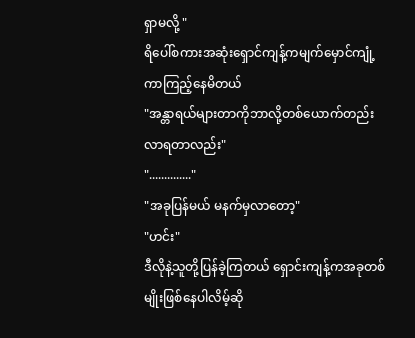ရှာမလို့ "
ရိပေါ်စကားအဆုံးရှောင်ကျန့်ကမျက်မှောင်ကျုံ့ကာကြည့်နေမိတယ်
"အန္တာရယ်များတာကိုဘာလို့တစ်ယောက်တည်းလာရတာလည်း"
".............."
"အခုပြန်မယ် မနက်မှလာတော့"
"ဟင်း"
ဒီလိုနဲ့သူတို့ပြန်ခဲ့ကြတယ် ရှောင်းကျန့်ကအခုတစ်မျိုးဖြစ်နေပါလိမ့်ဆို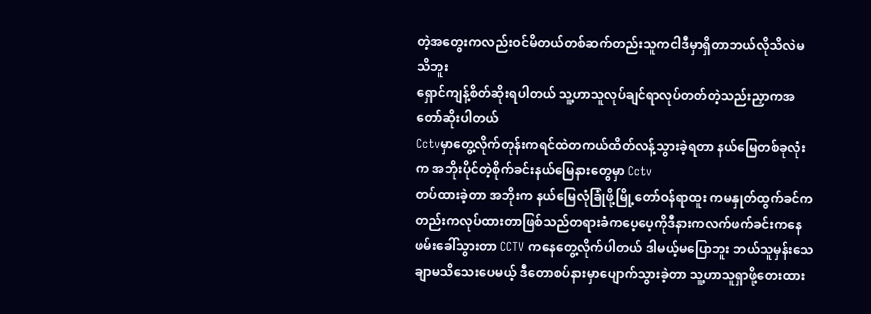တဲ့အတွေးကလည်းဝင်မိတယ်တစ်ဆက်တည်းသူကငါဒီမှာရှိတာဘယ်လိုသိလဲမသိဘူး
ရှောင်ကျန့်စိတ်ဆိုးရပါတယ် သူ့ဟာသူလုပ်ချင်ရာလုပ်တတ်တဲ့သည်းညှာကအတော်ဆိုးပါတယ်
Cctvမှာတွေ့လိုက်တုန်းကရင်ထဲတကယ်ထိတ်လန့်သွားခဲ့ရတာ နယ်မြေတစ်ခုလုံးက အဘိုးပိုင်တဲ့စိုက်ခင်းနယ်မြေနားတွေမှာ Cctv
တပ်ထားခဲ့တာ အဘိုးက နယ်မြေလုံခြုံဖို့မြို့တော်ဝန်ရာထူး ကမနှုတ်ထွက်ခင်ကတည်းကလုပ်ထားတာဖြစ်သည်တရားခံကပေ့ပေ့ကိုဒီနားကလက်ဖက်ခင်းကနေ
ဖမ်းခေါ်သွားတာ CCTV ကနေတွေ့လိုက်ပါတယ် ဒါမယ့်မပြောဘူး ဘယ်သူမှန်းသေချာမသိသေးပေမယ့် ဒီတောစပ်နားမှာပျောက်သွားခဲ့တာ သူ့ဟာသူရှာဖို့တေးထား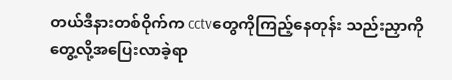တယ်ဒီနားတစ်ဝိုက်က cctvတွေကိုကြည့်နေတုန်း သည်းညှာကိုတွေ့လို့အပြေးလာခဲ့ရာ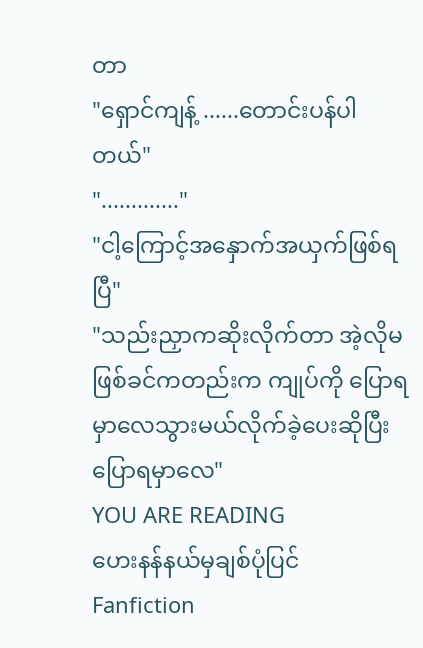တာ
"ရှောင်ကျန့် ......တောင်းပန်ပါတယ်"
"............."
"ငါ့ကြောင့်အနှောက်အယှက်ဖြစ်ရပြီ"
"သည်းညှာကဆိုးလိုက်တာ အဲ့လိုမဖြစ်ခင်ကတည်းက ကျုပ်ကို ပြောရမှာလေသွားမယ်လိုက်ခဲ့ပေးဆိုပြီးပြောရမှာလေ"
YOU ARE READING
ဟေးနန်နယ်မှချစ်ပုံပြင်
Fanfiction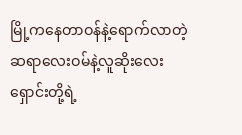မြို့ကနေတာဝန်နဲ့ရောက်လာတဲ့ ဆရာလေးဝမ်နဲ့လူဆိုးလေးရှောင်းတို့ရဲ့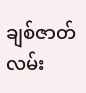ချစ်ဇာတ်လမ်း